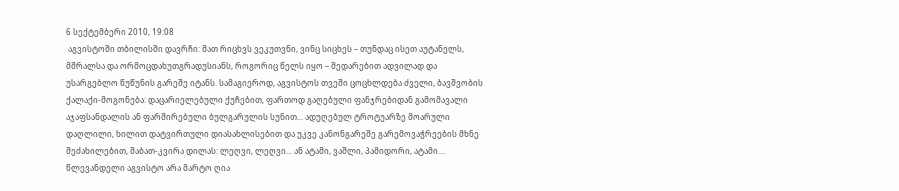6 სექტემბერი 2010, 19:08
 აგვისტოში თბილისში დავრჩი: მათ რიცხვს ვეკუთვნი, ვინც სიცხეს – თუნდაც ისეთ აუტანელს, მშრალსა და ორმოცდახუთგრადუსიანს, როგორიც წელს იყო – შედარებით ადვილად და უსარგებლო წუწუნის გარეშე იტანს. სამაგიეროდ, აგვისტოს თვეში ცოცხლდება ძველი, ბავშვობის ქალაქი-მოგონება: დაცარიელებული ქუჩებით, ფართოდ გაღებული ფანჯრებიდან გამომავალი აჯაფსანდალის ან ფარშირებული ბულგარულის სუნით... ადუღებულ ტროტუარზე მოარული დაღლილი, ხილით დატვირთული დიასახლისებით და უკვე კანონგარეშე გარემოვაჭრეების მხნე შეძახილებით, შაბათ-კვირა დილას: ლეღვი, ლეღვი... ან ატამი, ვაშლი, პამიდორი, ატამი....
წლევანდელი აგვისტო არა მარტო ღია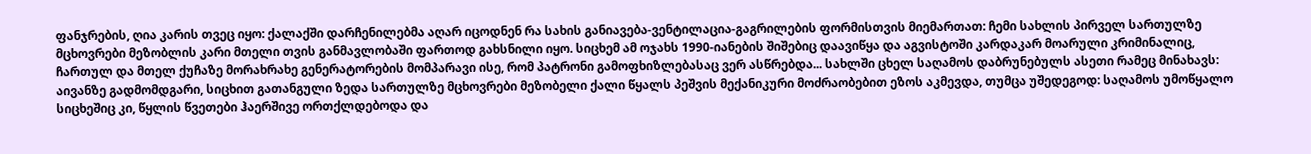ფანჯრების, ღია კარის თვეც იყო: ქალაქში დარჩენილებმა აღარ იცოდნენ რა სახის განიავება-ვენტილაცია-გაგრილების ფორმისთვის მიემართათ: ჩემი სახლის პირველ სართულზე მცხოვრები მეზობლის კარი მთელი თვის განმავლობაში ფართოდ გახსნილი იყო. სიცხემ ამ ოჯახს 1990-იანების შიშებიც დაავიწყა და აგვისტოში კარდაკარ მოარული კრიმინალიც, ჩართულ და მთელ ქუჩაზე მორახრახე გენერატორების მომპარავი ისე, რომ პატრონი გამოფხიზლებასაც ვერ ასწრებდა... სახლში ცხელ საღამოს დაბრუნებულს ასეთი რამეც მინახავს: აივანზე გადმომდგარი, სიცხით გათანგული ზედა სართულზე მცხოვრები მეზობელი ქალი წყალს პეშვის მექანიკური მოძრაობებით ეზოს აკმევდა, თუმცა უშედეგოდ: საღამოს უმოწყალო სიცხეშიც კი, წყლის წვეთები ჰაერშივე ორთქლდებოდა და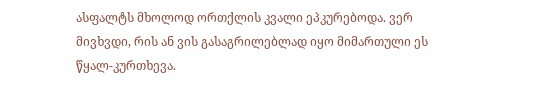ასფალტს მხოლოდ ორთქლის კვალი ეპკურებოდა. ვერ მივხვდი, რის ან ვის გასაგრილებლად იყო მიმართული ეს წყალ-კურთხევა.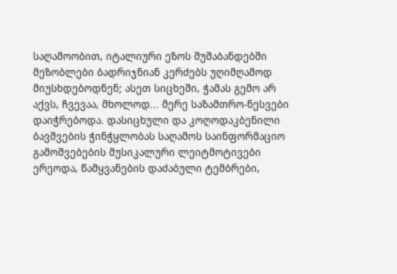საღამოობით, იტალიური ეზოს შუშაბანდებში მეზობლები ბადრიჯნიან კერძებს უღიმღამოდ მიუსხდებოდნენ; ასეთ სიცხეში, ჭამას გემო არ აქვს, ჩვევაა, მხოლოდ... მერე საზამთრო-ნესვები დაიჭრებოდა. დასიცხული და კოღოდაკბენილი ბავშვების ჭინჭყლობას საღამოს საინფორმაციო გამოშვებების მუსიკალური ლეიტმოტივები ერეოდა, წამყვანების დაძაბული ტემბრები,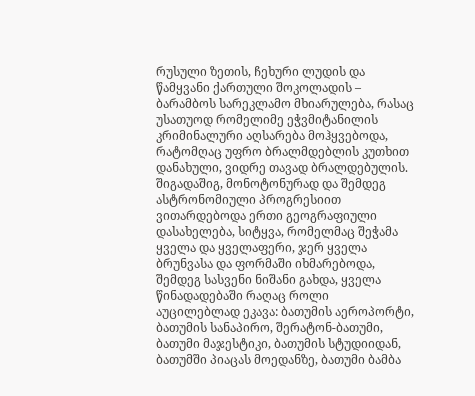რუსული ზეთის, ჩეხური ლუდის და წამყვანი ქართული შოკოლადის – ბარამბოს სარეკლამო მხიარულება, რასაც უსათუოდ რომელიმე ეჭვმიტანილის კრიმინალური აღსარება მოჰყვებოდა, რატომღაც უფრო ბრალმდებლის კუთხით დანახული, ვიდრე თავად ბრალდებულის. შიგადაშიგ, მონოტონურად და შემდეგ ასტრონომიული პროგრესიით ვითარდებოდა ერთი გეოგრაფიული დასახელება, სიტყვა, რომელმაც შეჭამა ყველა და ყველაფერი, ჯერ ყველა ბრუნვასა და ფორმაში იხმარებოდა, შემდეგ სასვენი ნიშანი გახდა, ყველა წინადადებაში რაღაც როლი აუცილებლად ეკავა: ბათუმის აეროპორტი, ბათუმის სანაპირო, შერატონ-ბათუმი, ბათუმი მაჯესტიკი, ბათუმის სტუდიიდან, ბათუმში პიაცას მოედანზე, ბათუმი ბამბა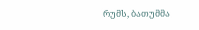რუმს, ბათუმმა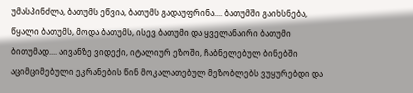უმასპინძლა, ბათუმს ეწვია, ბათუმს გადაუფრინა.... ბათუმში გაიხსნება, წყალი ბათუმს, მოდა ბათუმს, ისევ ბათუმი და ყველანაირი ბათუმი ბითუმად.... აივანზე ვიდექი, იტალიურ ეზოში, ჩაბნელებულ ბინებში აციმციმებული ეკრანების წინ მოკალათებულ მეზობლებს ვუყურებდი და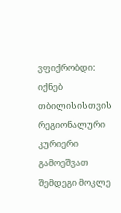ვფიქრობდი: იქნებ თბილისისთვის რეგიონალური კურიერი გამოეშვათ შემდეგი მოკლე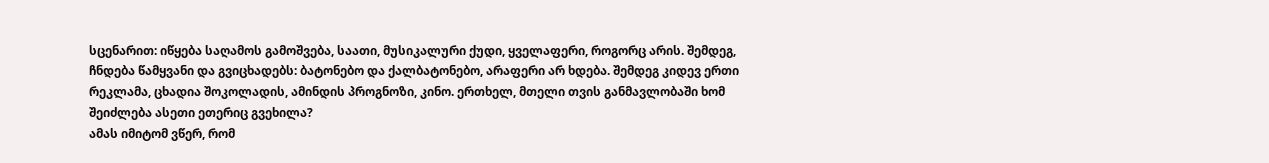სცენარით: იწყება საღამოს გამოშვება, საათი, მუსიკალური ქუდი, ყველაფერი, როგორც არის. შემდეგ, ჩნდება წამყვანი და გვიცხადებს: ბატონებო და ქალბატონებო, არაფერი არ ხდება. შემდეგ კიდევ ერთი რეკლამა, ცხადია შოკოლადის, ამინდის პროგნოზი, კინო. ერთხელ, მთელი თვის განმავლობაში ხომ შეიძლება ასეთი ეთერიც გვეხილა?
ამას იმიტომ ვწერ, რომ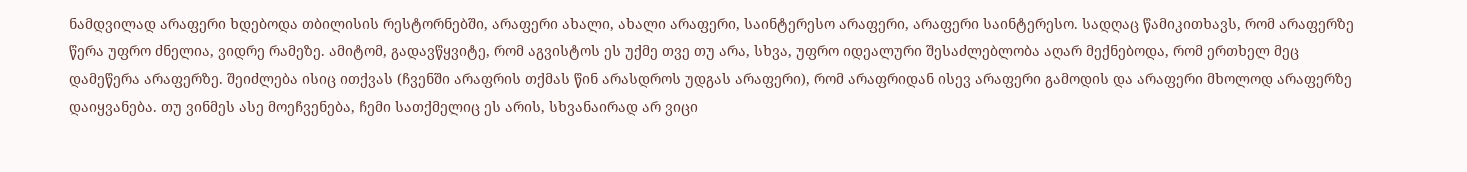ნამდვილად არაფერი ხდებოდა თბილისის რესტორნებში, არაფერი ახალი, ახალი არაფერი, საინტერესო არაფერი, არაფერი საინტერესო. სადღაც წამიკითხავს, რომ არაფერზე წერა უფრო ძნელია, ვიდრე რამეზე. ამიტომ, გადავწყვიტე, რომ აგვისტოს ეს უქმე თვე თუ არა, სხვა, უფრო იდეალური შესაძლებლობა აღარ მექნებოდა, რომ ერთხელ მეც დამეწერა არაფერზე. შეიძლება ისიც ითქვას (ჩვენში არაფრის თქმას წინ არასდროს უდგას არაფერი), რომ არაფრიდან ისევ არაფერი გამოდის და არაფერი მხოლოდ არაფერზე დაიყვანება. თუ ვინმეს ასე მოეჩვენება, ჩემი სათქმელიც ეს არის, სხვანაირად არ ვიცი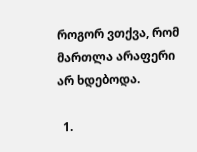როგორ ვთქვა, რომ მართლა არაფერი არ ხდებოდა.

  1.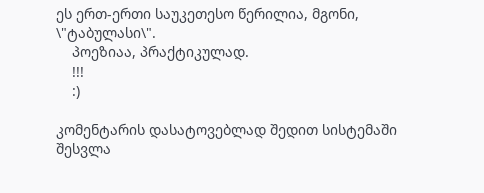ეს ერთ-ერთი საუკეთესო წერილია, მგონი, \"ტაბულასი\".
    პოეზიაა, პრაქტიკულად.
    !!!
    :)

კომენტარის დასატოვებლად შედით სისტემაში    შესვლა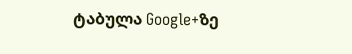ტაბულა Google+ზე